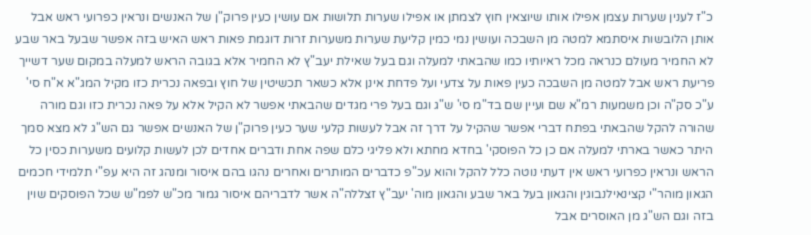כ"ז לענין שערות עצמן אפילו אותו שיוצאין חוץ לצמתן או אפילו שערות תלושות אם עושין כעין פרוק"ן של האנשים ונראין כפרועי ראש אבל אותן הלובשות איסתמא למטה מן השבכה ועושין נמי כמין קליעת שערות משערות זרות דוגמת פאות ראש האיש בזה אפשר שבעל באר שבע לא החמיר מעולם כנראה מכל ראיותיו כמו שהבאתי למעלה וגם בעל שאילת יעב"ץ לא החמיר אלא בגובה הראש למעלה במקום שער דשייך פריעת ראש אבל למטה מן השבכה כעין פאות על צדעי ועל פדחת אינן אלא כשאר תכשיטין של חוץ ובפאה נכרית כזו מקיל המג"א א"ח סי' ע"כ סק"ה וכן משמעות רמ"א שם ועיין שם בד"מ סי' ש"ג וגם בעל פרי מגדים שהבאתי אפשר לא הקיל אלא על פאה נכרית כזו וגם מורה שהורה להקל שהבאתי בפתח דברי אפשר שהקיל על דרך זה אבל לעשות קלעי שער כעין פרוק"ן של האנשים אפשר גם הש"ג לא מצא סמך היתר כאשר בארתי למעלה אם כן כל הפוסקי' בחדא מחתא ולא פליגי כלם שפה אחת ודברים אחדים לכן לעשות קלועים משערות כסין כל הראש ונראין כפרועי ראש אין דעתי נוטה כלל להקל והוא עכ"פ כדברים המותרים ואחרים נהגו בהם איסור ומנהג זה היא עפ"י תלמידי חכמים הגאון מוהר"י קצינאילנבוגין והגאון בעל באר שבע והגאון מוה' יעב"ץ זצללה"ה אשר לדבריהם איסור גמור מכ"ש לפמ"ש שכל הפוסקים שוין בזה וגם הש"ג מן האוסרים אבל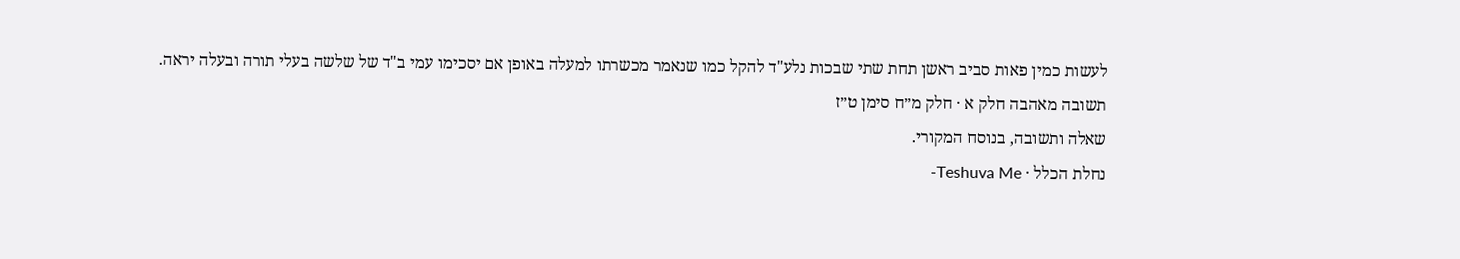לעשות כמין פאות סביב ראשן תחת שתי שבכות נלע"ד להקל כמו שנאמר מכשרתו למעלה באופן אם יסכימו עמי ב"ד של שלשה בעלי תורה ובעלה יראה.
תשובה מאהבה חלק א · חלק מ״ח סימן ט״ז
שאלה ותשובה, בנוסח המקורי.
נחלת הכלל · Teshuva Me-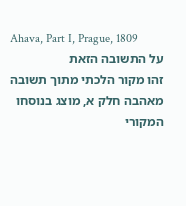Ahava, Part I, Prague, 1809
על התשובה הזאת
זהו מקור הלכתי מתוך תשובה מאהבה חלק א, מוצג בנוסחו המקורי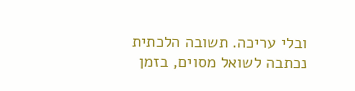ובלי עריכה. תשובה הלכתית נכתבה לשואל מסוים, בזמן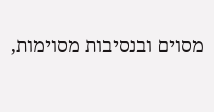מסוים ובנסיבות מסוימות,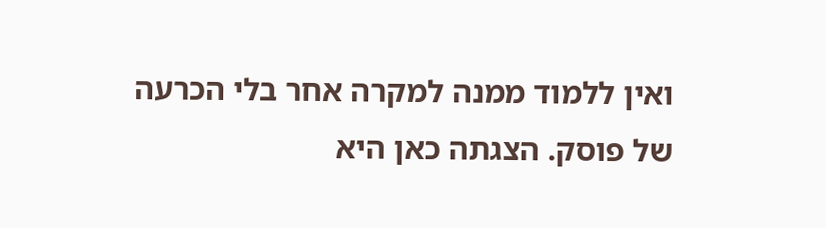ואין ללמוד ממנה למקרה אחר בלי הכרעה של פוסק. הצגתה כאן היא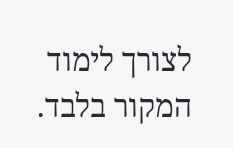לצורך לימוד המקור בלבד.